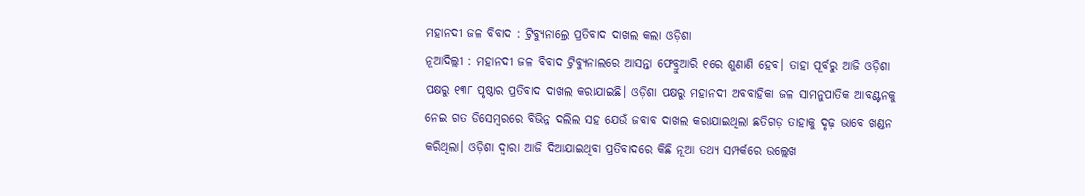ମହାନଦୀ ଜଳ ବିବାଦ : ଟ୍ରିବ୍ୟୁନାଲ୍ରେ ପ୍ରତିବାଦ ଦାଖଲ କଲା ଓଡ଼ିଶା
ନୂଆଦିଲ୍ଲୀ : ମହାନଦୀ ଜଳ ବିବାଦ ଟ୍ରିବ୍ୟୁନାଲରେ ଆସନ୍ତା ଫେବ୍ରୁଆରି ୧ରେ ଶୁଣାଣି ହେବ। ତାହା ପୂର୍ବରୁ ଆଜି ଓଡ଼ିଶା ପକ୍ଷରୁ ୧୩୮ ପୃଷ୍ଠାର ପ୍ରତିବାଦ ଦାଖଲ କରାଯାଇଛି। ଓଡ଼ିଶା ପକ୍ଷରୁ ମହାନଦୀ ଅବବାହିକା ଜଳ ସାମନୁପାତିକ ଆବଣ୍ଟନକୁ ନେଇ ଗତ ଡିସେମ୍ବରରେ ବିଭିନ୍ନ ଦଲିଲ ସହ ଯେଉଁ ଜବାବ ଦାଖଲ କରାଯାଇଥିଲା ଛତିଗଡ଼ ତାହାକୁ ଦୃଢ଼ ଭାବେ ଖଣ୍ଡନ କରିଥିଲା। ଓଡ଼ିଶା ଦ୍ବାରା ଆଜି ଦିଆଯାଇଥିବା ପ୍ରତିବାଦରେ କିଛି ନୂଆ ତଥ୍ୟ ସମ୍ପର୍କରେ ଉଲ୍ଲେଖ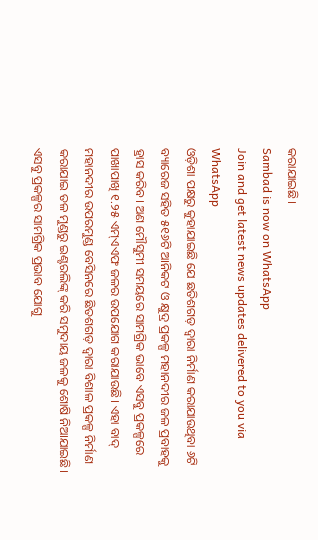କରାଯାଇଛି।
Sambad is now on WhatsApp
Join and get latest news updates delivered to you via WhatsApp
ଓଡ଼ିଶା ପକ୍ଷରୁ କୁହାଯାଇଛି ଯେ ଛତିଶଗଡ଼ ଦ୍ବାରା ନିର୍ମାଣ କରାଯାଉଥିବା ୬ଟି ବ୍ୟାରେଜ ସହିତ ୫୧୬ଟି ଆନିକଟ ଓ କ୍ଷୁଦ୍ର ପ୍ରକଳ୍ପ ମହାନଦୀର ଜଳ ପ୍ରବାହକୁ ହ୍ରାସ କରିବ। ଅଣ ମୌସୁମୀ ସମୟରେ ସାମଗ୍ରିକ ଭାବେ ଏସବୁ ପ୍ରକଳ୍ପରେ ପାଖାପାଖି ୧.୨୫ ଏମ୍ଏଏଫ ଜଳର ଉପଯୋଗ କରାଯାଉଛି। ଏହା ବାଦ୍ ମହାନଦୀର ଉପରମୁଣ୍ଡ ବେସିନରେ ଛିତଶଗଡ଼ ଦ୍ବାରା ବିଶାଳ ପ୍ରକଳ୍ପ ନିର୍ମାଣ କରାଯାଇ ତଳ ମୁଣ୍ଡରୁ ଇଣ୍ଟରଲିଙ୍କ୍ କରି ସମୁଦାୟ ଜଳକୁ ଶୋଷି ନିଆଯାଇଛି। ଏସବୁ ପ୍ରକଳ୍ପର ସାମଗ୍ରିକ ପ୍ରଭାବ ଯୋଗୁ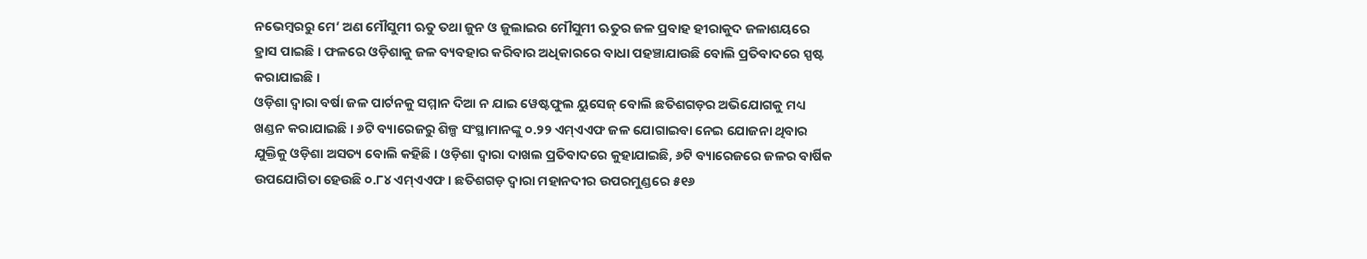ନଭେମ୍ବରରୁ ମେ’ ଅଣ ମୌସୁମୀ ଋତୁ ତଥା ଜୁନ ଓ ଜୁଲାଇର ମୌସୁମୀ ଋତୁର ଜଳ ପ୍ରବାହ ହୀରାକୁଦ ଜଳାଶୟରେ ହ୍ରାସ ପାଇଛି। ଫଳରେ ଓଡ଼ିଶାକୁ ଜଳ ବ୍ୟବହାର କରିବାର ଅଧିକାରରେ ବାଧା ପହଞ୍ଚାଯାଉଛି ବୋଲି ପ୍ରତିବାଦରେ ସ୍ପଷ୍ଟ କରାଯାଇଛି।
ଓଡ଼ିଶା ଦ୍ବାରା ବର୍ଷା ଜଳ ପାର୍ଟନକୁ ସମ୍ମାନ ଦିଆ ନ ଯାଇ ୱେଷ୍ଟଫୁଲ ୟୁସେଜ୍ ବୋଲି ଛତିଶଗଡ଼ର ଅଭିଯୋଗକୁ ମଧ୍ୟ ଖଣ୍ଡନ କରାଯାଇଛି। ୬ଟି ବ୍ୟାରେଜରୁ ଶିଳ୍ପ ସଂସ୍ଥାମାନଙ୍କୁ ୦.୨୨ ଏମ୍ଏଏଫ ଜଳ ଯୋଗାଇବା ନେଇ ଯୋଜନା ଥିବାର ଯୁକ୍ତିକୁ ଓଡ଼ିଶା ଅସତ୍ୟ ବୋଲି କହିଛି। ଓଡ଼ିଶା ଦ୍ବାରା ଦାଖଲ ପ୍ରତିବାଦରେ କୁହାଯାଇଛି, ୬ଟି ବ୍ୟାରେଜରେ ଜଳର ବାର୍ଷିକ ଉପଯୋଗିତା ହେଉଛି ୦.୮୪ ଏମ୍ଏଏଫ। ଛତିଶଗଡ଼ ଦ୍ବାରା ମହାନଦୀର ଉପରମୁଣ୍ଡରେ ୫୧୬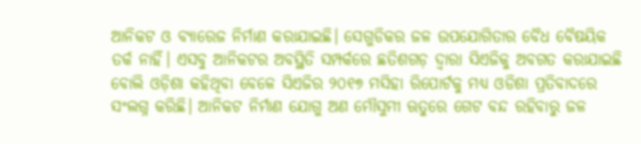ଆନିକଟ ଓ ବ୍ୟାରେଜ ନିର୍ମାଣ କରାଯାଇଛି। ସେଗୁଡିକର ଜଳ ଉପଯୋଗିତାର ବୈଧ ବୈଷୟିକ ତର୍କ ନାହିଁ। ଏସବୁ ଆନିକଟର ଅବସ୍ଥିତି ସମ୍ପର୍କରେ ଛତିଶଗଡ଼ ଦ୍ବାରା ସିଏଜିକୁ ଅବଗତ କରାଯାଇଛି ବୋଲି ଓଡ଼ିଶା କହିଥିବା ବେଳେ ସିଏଜିର ୨୦୧୭ ମସିହା ରିପୋର୍ଟକୁ ମଧ୍ୟ ଓଡିଶା ପ୍ରତିବାଦରେ ସଂଲଗ୍ନ କରିଛି। ଆନିକଟ ନିର୍ମାଣ ଯୋଗୁ ଅଣ ମୌସୁମୀ ଋତୁରେ ଗେଟ ବନ୍ଦ ରହିବାରୁ ଜଳ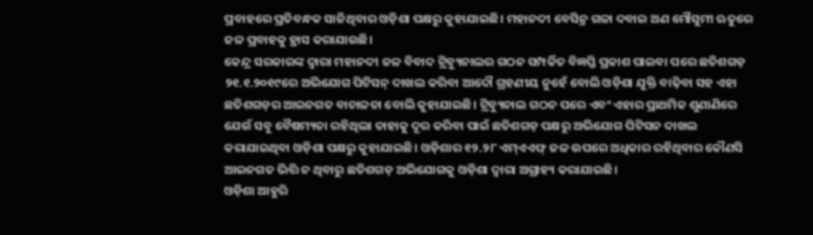ପ୍ରବାହରେ ପ୍ରତିବନ୍ଧକ ସାଜିଥିବାର ଓଡ଼ିଶା ପକ୍ଷରୁ କୁହାଯାଇଛି। ମହାନଦୀ ବେସିନ୍ର ଗଳା ଦବାଇ ଅଣ ମୌସୁମୀ ଋତୁରେ ଜଳ ପ୍ରବାହକୁ ହ୍ରାସ କରାଯାଉଛି।
କେନ୍ଦ୍ର ସରକାରଙ୍କ ଦ୍ବାରା ମହାନଦୀ ଜଳ ବିବାଦ ଟ୍ରିବ୍ୟୁନାଲର ଗଠନ ସମ୍ପର୍କିତ ବିଜ୍ଞପ୍ତି ପ୍ରକାଶ ପାଇବା ପରେ ଛତିଶଗଡ଼ ୨୧.୧.୨୦୧୯ରେ ଅଭିଯୋଗ ପିଟିସନ୍ ଦାଖଲ କରିବା ଆଦୌ ଗ୍ରହଣୀୟ ନୁହେଁ ବୋଲି ଓଡ଼ିଶା ଯୁକ୍ତି ବାଢ଼ିବା ସହ ଏହା ଛତିଶଗଡ଼ର ଆଇନଗତ ବାଚାଳତା ବୋଲି କୁହାଯାଇଛି। ଟ୍ରିବ୍ୟୁନାଲ ଗଠନ ପରେ ଏବଂ ଏହାର ପ୍ରାଥମିକ ଶୁଣାଣିରେ ଯେଉଁ ସବୁ ବୈଷମ୍ୟତା ରହିଥିଲା ତାହାକୁ ଦୂର କରିବା ପାଇଁ ଛତିଶଗଡ଼ ପକ୍ଷରୁ ଅଭିଯୋଗ ପିଟିସନ ଦାଖଲ କରାଯାଇଥିବା ଓଡ଼ିଶା ପକ୍ଷରୁ କୁହାଯାଇଛି। ଓଡ଼ିଶାର ୧୨.୨୮ ଏମ୍ଏଏଫ୍ ଜଳ ଉପରେ ଅଧିକାର ରହିଥିବାର କୌଣସି ଆଇନଗତ ଭିତ୍ତି ନ ଥିବାରୁ ଛତିଶଗଡ଼ ଅଭିଯୋଗକୁ ଓଡ଼ିଶା ଦ୍ବାରା ଅଗ୍ରାହ୍ୟ କରାଯାଇଛି।
ଓଡ଼ିଶା ଆହୁରି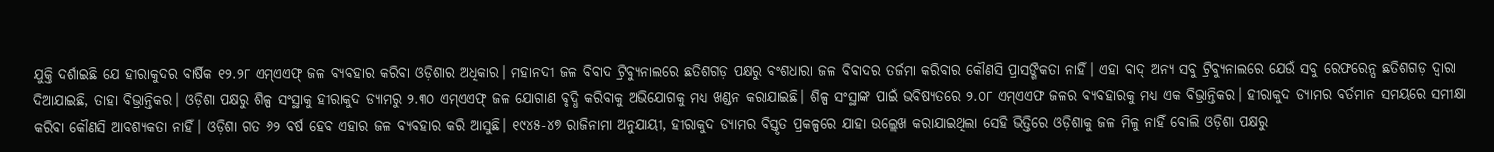ଯୁକ୍ତି ଦର୍ଶାଇଛି ଯେ ହୀରାକୁଦର ବାର୍ଷିକ ୧୨.୨୮ ଏମ୍ଏଏଫ୍ ଜଳ ବ୍ୟବହାର କରିବା ଓଡ଼ିଶାର ଅଧିକାର। ମହାନଦୀ ଜଳ ବିବାଦ ଟ୍ରିବ୍ୟୁନାଲରେ ଛତିଶଗଡ଼ ପକ୍ଷରୁ ବଂଶଧାରା ଜଳ ବିବାଦର ତର୍ଜମା କରିବାର କୌଣସି ପ୍ରାସଙ୍ଗିକତା ନାହିଁ। ଏହା ବାଦ୍ ଅନ୍ୟ ସବୁ ଟ୍ରିବ୍ୟୁନାଲରେ ଯେଉଁ ସବୁ ରେଫରେନ୍ସ ଛତିଶଗଡ଼ ଦ୍ବାରା ଦିଆଯାଇଛି, ତାହା ବିଭ୍ରାନ୍ତିକର। ଓଡ଼ିଶା ପକ୍ଷରୁ ଶିଳ୍ପ ସଂସ୍ଥାକୁ ହୀରାକୁଦ ଡ୍ୟାମରୁ ୨.୩୦ ଏମ୍ଏଏଫ୍ ଜଳ ଯୋଗାଣ ବୃଦ୍ଧି କରିବାକୁ ଅଭିଯୋଗକୁ ମଧ୍ୟ ଖଣ୍ଡନ କରାଯାଇଛି। ଶିଳ୍ପ ସଂସ୍ଥାଙ୍କ ପାଇଁ ଭବିଷ୍ୟତରେ ୨.୦୮ ଏମ୍ଏଏଫ ଜଳର ବ୍ୟବହାରକୁ ମଧ୍ୟ ଏକ ବିଭ୍ରାନ୍ତିକର। ହୀରାକୁଦ ଡ୍ୟାମର ବର୍ତମାନ ସମୟରେ ସମୀକ୍ଷା କରିବା କୌଣସି ଆବଶ୍ୟକତା ନାହିଁ। ଓଡ଼ିଶା ଗତ ୬୨ ବର୍ଷ ହେବ ଏହାର ଜଳ ବ୍ୟବହାର କରି ଆସୁଛି। ୧୯୪୫-୪୭ ରାଜିନାମା ଅନୁଯାୟୀ, ହୀରାକୁଦ ଡ୍ୟାମର ବିସ୍ତୃତ ପ୍ରକଳ୍ପରେ ଯାହା ଉଲ୍ଲେଖ କରାଯାଇଥିଲା ସେହି ଭିତ୍ତିରେ ଓଡ଼ିଶାକୁ ଜଳ ମିଳୁ ନାହିଁ ବୋଲି ଓଡ଼ିଶା ପକ୍ଷରୁ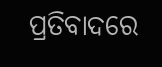ପ୍ରତିବାଦରେ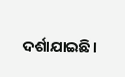ଦର୍ଶାଯାଇଛି।